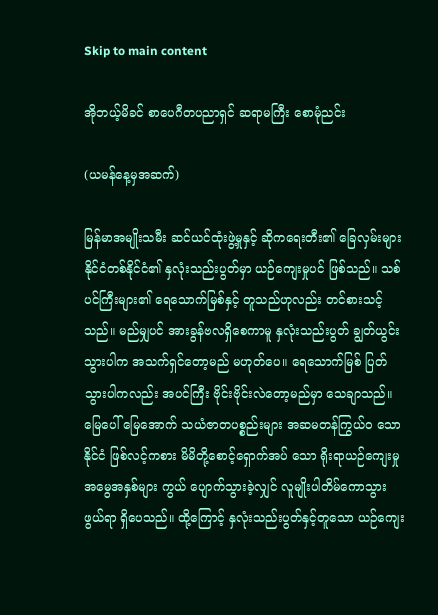Skip to main content

အိုဘယ့်မိခင် စာပေဂီတပညာရှင် ဆရာမကြီး စောမုံညင်း

(ယမန်နေ့မှအဆက်)

မြန်မာအမျိုးသမီး ဆင်ယင်ထုံးဖွဲ့မှုနှင့် ဆိုကရေးတီး၏ ခြေလှမ်းများ
နိုင်ငံတစ်နိုင်ငံ၏ နှလုံးသည်းပွတ်မှာ ယဉ်ကျေးမှုပင် ဖြစ်သည်။ သစ်ပင်ကြီးများ၏ ရေသောက်မြစ်နှင့် တူသည်ဟုလည်း တင်စားသင့်သည်။ မည်မျှပင် အားခွန်ဗလရှိစေကာမူ နှလုံးသည်းပွတ် ချွတ်ယွင်း သွားပါက အသက်ရှင်တော့မည် မဟုတ်ပေ။ ရေသောက်မြစ် ပြတ်သွားပါကလည်း အပင်ကြီး ဗိုင်းဗိုင်းလဲတော့မည်မှာ သေချာသည်။ မြေပေါ် မြေအောက် သယံဇာတပစ္စည်းများ အဆမတန်ကြွယ်ဝ သောနိုင်ငံ ဖြစ်လင့်ကစား မိမိတို့စောင့်ရှောက်အပ် သော ရိုးရာယဉ်ကျေးမှုအမွေအနှစ်များ ကွယ် ပျောက်သွားခဲ့လျှင် လူမျိုးပါတိမ်ကောသွားဖွယ်ရာ ရှိပေသည်။ ထို့ကြောင့် နှလုံးသည်းပွတ်နှင့်တူသော ယဉ်ကျေး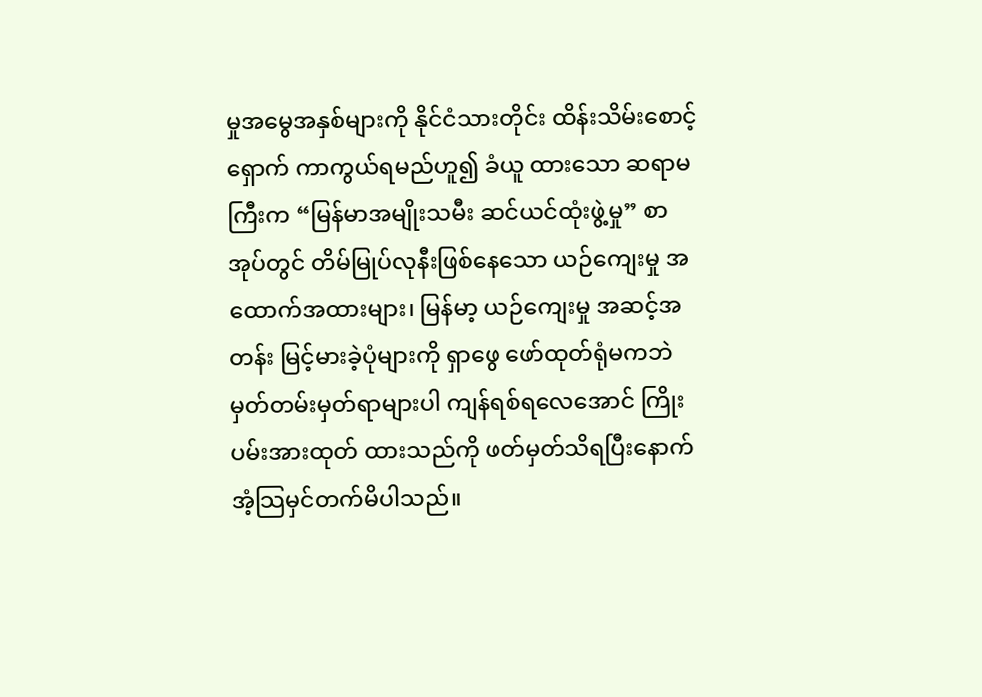မှုအမွေအနှစ်များကို နိုင်ငံသားတိုင်း ထိန်းသိမ်းစောင့်ရှောက် ကာကွယ်ရမည်ဟူ၍ ခံယူ ထားသော ဆရာမကြီးက “မြန်မာအမျိုးသမီး ဆင်ယင်ထုံးဖွဲ့မှု” စာအုပ်တွင် တိမ်မြုပ်လုနီးဖြစ်နေသော ယဉ်ကျေးမှု အထောက်အထားများ၊ မြန်မာ့ ယဉ်ကျေးမှု အဆင့်အတန်း မြင့်မားခဲ့ပုံများကို ရှာဖွေ ဖော်ထုတ်ရုံမကဘဲ မှတ်တမ်းမှတ်ရာများပါ ကျန်ရစ်ရလေအောင် ကြိုးပမ်းအားထုတ် ထားသည်ကို ဖတ်မှတ်သိရပြီးနောက် အံ့သြမှင်တက်မိပါသည်။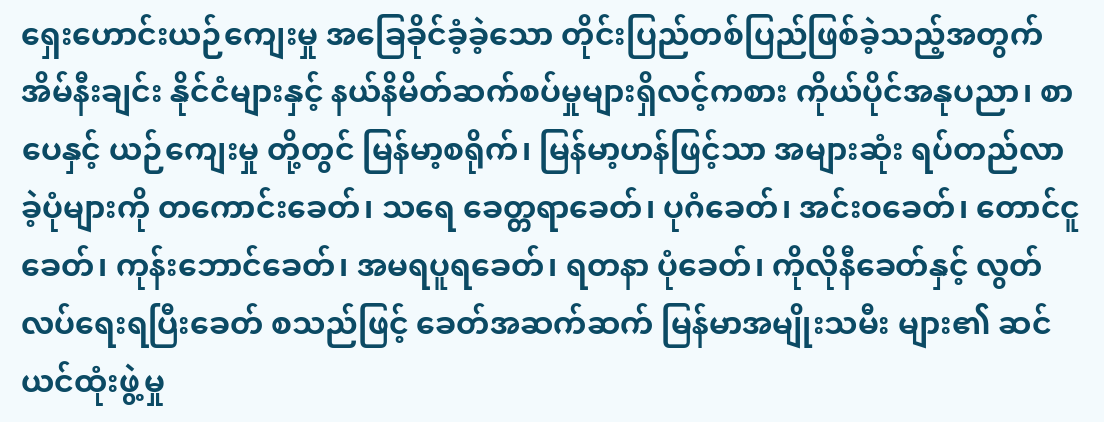ရှေးဟောင်းယဉ်ကျေးမှု အခြေခိုင်ခံ့ခဲ့သော တိုင်းပြည်တစ်ပြည်ဖြစ်ခဲ့သည့်အတွက် အိမ်နီးချင်း နိုင်ငံများနှင့် နယ်နိမိတ်ဆက်စပ်မှုများရှိလင့်ကစား ကိုယ်ပိုင်အနုပညာ၊ စာပေနှင့် ယဉ်ကျေးမှု တို့တွင် မြန်မာ့စရိုက်၊ မြန်မာ့ဟန်ဖြင့်သာ အများဆုံး ရပ်တည်လာခဲ့ပုံများကို တကောင်းခေတ်၊ သရေ ခေတ္တရာခေတ်၊ ပုဂံခေတ်၊ အင်းဝခေတ်၊ တောင်ငူခေတ်၊ ကုန်းဘောင်ခေတ်၊ အမရပူရခေတ်၊ ရတနာ ပုံခေတ်၊ ကိုလိုနီခေတ်နှင့် လွတ်လပ်ရေးရပြီးခေတ် စသည်ဖြင့် ခေတ်အဆက်ဆက် မြန်မာအမျိုးသမီး များ၏ ဆင်ယင်ထုံးဖွဲ့မှု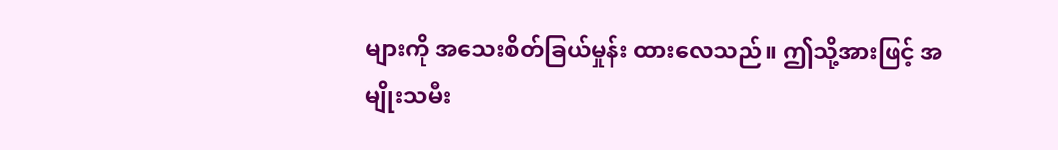များကို အသေးစိတ်ခြယ်မှုန်း ထားလေသည်။ ဤသို့အားဖြင့် အမျိုးသမီး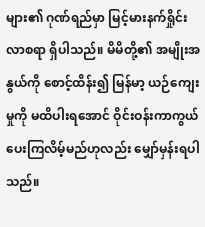များ၏ ဂုဏ်ရည်မှာ မြင့်မားနက်ရှိုင်းလာစရာ ရှိပါသည်။ မိမိတို့၏ အမျိုးအနွယ်ကို စောင့်ထိန်း၍ မြန်မာ့ ယဉ်ကျေးမှုကို မထိပါးရအောင် ဝိုင်းဝန်းကာကွယ် ပေးကြလိမ့်မည်ဟုလည်း မျှော်မှန်းရပါသည်။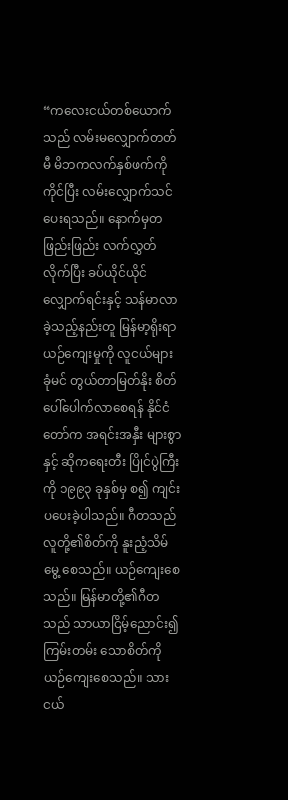“ကလေးငယ်တစ်ယောက်သည် လမ်းမလျှောက်တတ်မီ မိဘကလက်နှစ်ဖက်ကို ကိုင်ပြီး လမ်းလျှောက်သင်ပေးရသည်။ နောက်မှတဖြည်းဖြည်း လက်လွှတ်လိုက်ပြီး ခပ်ယိုင်ယိုင် လျှောက်ရင်းနှင့် သန်မာလာခဲ့သည့်နည်းတူ မြန်မာ့ရိုးရာ ယဉ်ကျေးမှုကို လူငယ်များ ခုံမင် တွယ်တာမြတ်နိုး စိတ်ပေါ်ပေါက်လာစေရန် နိုင်ငံတော်က အရင်းအနှီး များစွာနှင့် ဆိုကရေးတီး ပြိုင်ပွဲကြီးကို ၁၉၉၃ ခုနှစ်မှ စ၍ ကျင်းပပေးခဲ့ပါသည်။ ဂီတသည်လူတို့၏စိတ်ကို နူးညံ့သိမ်မွေ့ စေသည်။ ယဉ်ကျေးစေသည်။ မြန်မာတို့၏ဂီတသည် သာယာငြိမ့်ညောင်း၍ ကြမ်းတမ်း သောစိတ်ကို ယဉ်ကျေးစေသည်။ သားငယ်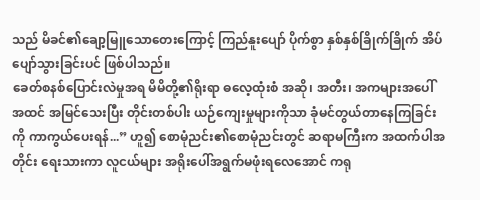သည် မိခင်၏ချော့မြူသောတေးကြောင့် ကြည်နူးပျော် ပိုက်စွာ နှစ်နှစ်ခြိုက်ခြိုက် အိပ်ပျော်သွားခြင်းပင် ဖြစ်ပါသည်။
ခေတ်စနစ်ပြောင်းလဲမှုအရ မိမိတို့၏ရိုးရာ ဓလေ့ထုံးစံ အဆို၊ အတီး၊ အကများအပေါ် အထင် အမြင်သေးပြီး တိုင်းတစ်ပါး ယဉ်ကျေးမှုများကိုသာ ခုံမင်တွယ်တာနေကြခြင်းကို ကာကွယ်ပေးရန်...” ဟူ၍ စောမုံညင်း၏စောမုံညင်းတွင် ဆရာမကြီးက အထက်ပါအတိုင်း ရေးသားကာ လူငယ်များ အရိုးပေါ်အရွက်မဖုံးရလေအောင် ကရု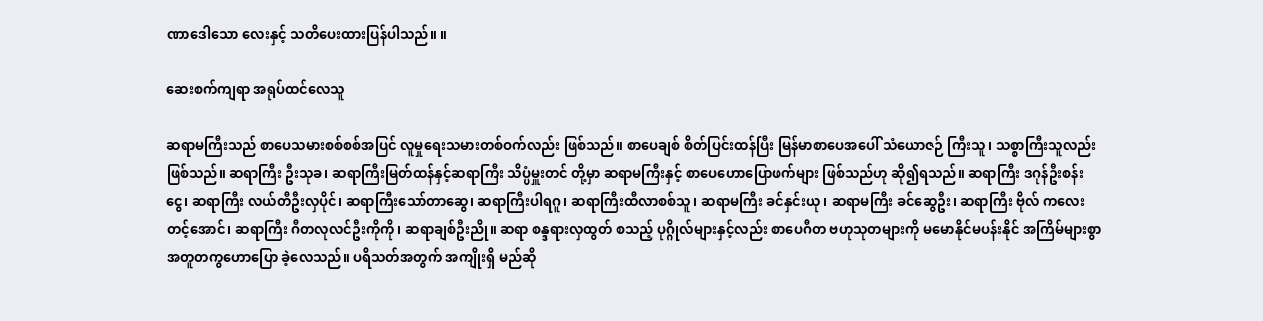ဏာဒေါသော လေးနှင့် သတိပေးထားပြန်ပါသည်။ ။

ဆေးစက်ကျရာ အရုပ်ထင်လေသူ

ဆရာမကြီးသည် စာပေသမားစစ်စစ်အပြင် လူမှုရေးသမားတစ်ဝက်လည်း ဖြစ်သည်။ စာပေချစ် စိတ်ပြင်းထန်ပြီး မြန်မာစာပေအပေါ် သံယောဇဉ် ကြီးသူ၊ သစ္စာကြီးသူလည်း ဖြစ်သည်။ ဆရာကြီး ဦးသုခ၊ ဆရာကြီးမြတ်ထန်နှင့်ဆရာကြီး သိပ္ပံမှူးတင် တို့မှာ ဆရာမကြီးနှင့် စာပေဟောပြောဖက်များ ဖြစ်သည်ဟု ဆို၍ရသည်။ ဆရာကြီး ဒဂုန်ဦးစန်းငွေ၊ ဆရာကြီး လယ်တီဦးလှပိုင်၊ ဆရာကြီးသော်တာဆွေ၊ ဆရာကြီးပါရဂူ၊ ဆရာကြီးထီလာစစ်သူ၊ ဆရာမကြီး ခင်နှင်းယု၊ ဆရာမကြီး ခင်ဆွေဦး၊ ဆရာကြီး ဗိုလ် ကလေးတင့်အောင်၊ ဆရာကြီး ဂီတလုလင်ဦးကိုကို၊ ဆရာချစ်ဦးညို။ ဆရာ စန္ဒရားလှထွတ် စသည့် ပုဂ္ဂိုလ်များနှင့်လည်း စာပေဂီတ ဗဟုသုတများကို မမောနိုင်မပန်းနိုင် အကြိမ်များစွာ အတူတကွဟောပြော ခဲ့လေသည်။ ပရိသတ်အတွက် အကျိုးရှိ မည်ဆို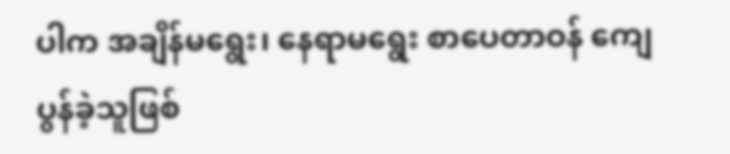ပါက အချိန်မရွေး၊ နေရာမရွေး စာပေတာဝန် ကျေပွန်ခဲ့သူဖြစ်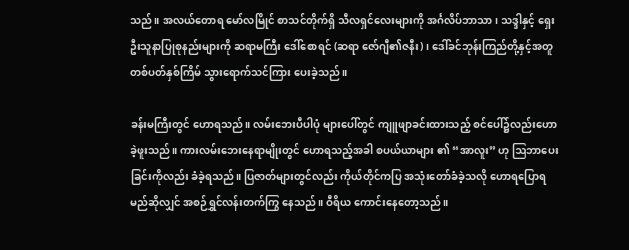သည်။ အလယ်တောရ မော်လမြိုင် စာသင်တိုက်ရှိ သီလရှင်လေးများကို အင်္ဂလိပ်ဘာသာ၊ သဒ္ဒါနှင့် ရှေးဦးသူနာပြုစုနည်းများကို ဆရာမကြီး ဒေါ်စောရင် (ဆရာ ဇော်ဂျီ၏ဇနီး)၊ ဒေါ်ခင်ဘုန်းကြည်တို့နှင့်အတူ တစ်ပတ်နှစ်ကြိမ် သွားရောက်သင်ကြား ပေးခဲ့သည်။

ခန်းမကြီးတွင် ဟောရသည်။ လမ်းဘေးပီပါပုံ များပေါ်တွင် ကျူဖျာခင်းထားသည့် စင်ပေါ်၌လည်းဟောခဲ့ဖူးသည်။ ကားလမ်းဘေးနေရာမျိုးတွင် ဟောရသည့်အခါ စပယ်ယာများ ၏ “အာလူး” ဟု ဩဘာပေးခြင်းကိုလည်း ခံခဲ့ရသည်။ ပြဇာတ်များတွင်လည်း ကိုယ်တိုင်ကပြ အသုံးတော်ခံခဲ့သလို ဟောရပြောရမည်ဆိုလျှင် အစဉ်ရွှင်လန်းတက်ကြွ နေသည်။ ဝီရိယ ကောင်းနေတော့သည်။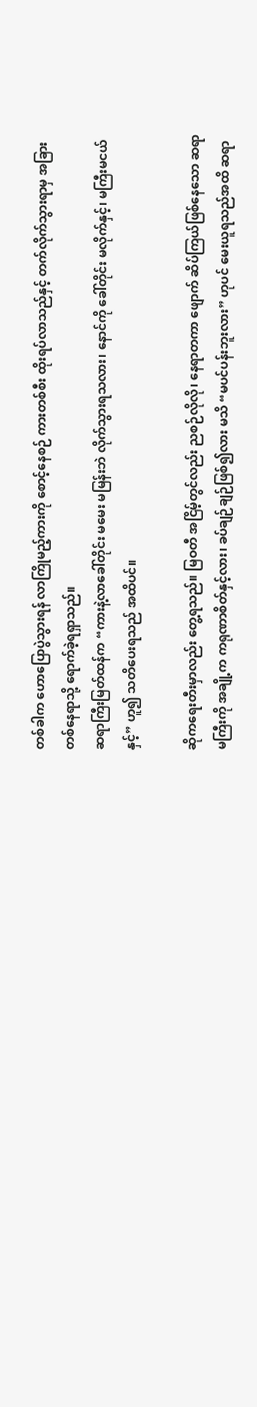တစ်ခါက ဟောပြောပွဲသွားရန် လာကြိုမည့်ကားကို စောင့်နေစဉ် ကားတစ်စီး ထိုးရပ်လာသည်နှင့် တက်လိုက်သွားရာမှ အခြားတစ်နေရာသို့ ရောက်ခဲ့ရရှာသည်။
ဆရာကြီးမြတ်ထန်က “ကားနဲ့လာခေါ်တိုင်း မမေး မမြန်းဘဲ လိုက်သွားရသလား၊ နောင်ကို ခေါ်တိုင်း မလိုက်နှင့်၊ မကြီးမငယ်နှင့်” ဟူ၍ သတိပေးရသည် အထိပင်။

ဆိုကရေးတီးမှာလည်း တွေ့ရသည်။ မြဝတီ အငြိမ့်တွင်လည်း ညစဉ်လိုလို၊ နေရာတကာ ဖျောက် ဆိပ်ကြယ်ဖြစ်နေသော ဆရာမကြီးကို အချို့က ကရုဏာစိတ်နှင့်လား၊ ခပ်ချဉ်ချဉ်ဖြစ်၍လား မသိ “မပင်ပန်းဘူးလား” ဟုပင် မေးယူရသည်အထိ ဆရာ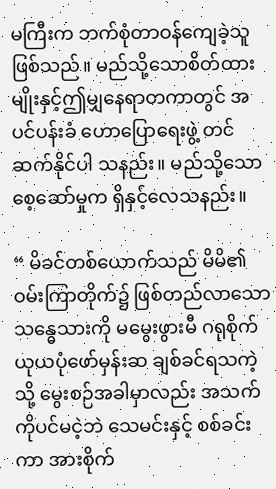မကြီးက ဘက်စုံတာဝန်ကျေခဲ့သူ ဖြစ်သည်။ မည်သို့သောစိတ်ထားမျိုးနှင့်ဤမျှနေရာတကာတွင် အပင်ပန်းခံ ဟောပြောရေးဖွဲ့ တင်ဆက်နိုင်ပါ သနည်း။ မည်သို့သော စေ့ဆော်မှုက ရှိနှင့်လေသနည်း။

“ မိခင်တစ်ယောက်သည် မိမိ၏ဝမ်းကြာတိုက်၌ ဖြစ်တည်လာသော သန္ဓေသားကို မမွေးဖွားမီ ဂရုစိုက် ယုယပုံဖော်မှန်းဆ ချစ်ခင်ရသကဲ့သို့ မွေးစဉ်အခါမှာလည်း အသက်ကိုပင်မငဲ့ဘဲ သေမင်းနှင့် စစ်ခင်းကာ အားစိုက်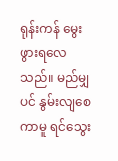ရုန်းကန် မွေးဖွားရလေသည်။ မည်မျှပင် နွမ်းလျစေကာမူ ရင်သွေး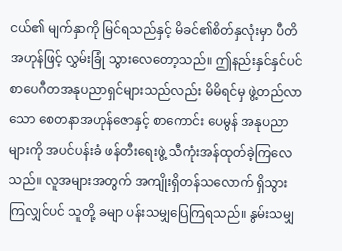ငယ်၏ မျက်နှာကို မြင်ရသည်နှင့် မိခင်၏စိတ်နှလုံးမှာ ပီတိအဟုန်ဖြင့် လွှမ်းခြုံ သွားလေတော့သည်။ ဤနည်းနှင်နှင်ပင် စာပေဂီတအနုပညာရှင်များသည်လည်း မိမိရင်မှ ဖွဲ့တည်လာသော စေတနာအဟုန်ဇောနှင့် စာကောင်း ပေမွန် အနုပညာများကို အပင်ပန်းခံ ဖန်တီးရေးဖွဲ့ သီကုံးအန်ထုတ်ခဲ့ကြလေသည်။ လူအများအတွက် အကျိုးရှိတန်သလောက် ရှိသွားကြလျှင်ပင် သူတို့ ခမျာ ပန်းသမျှပြေကြရသည်။ နွမ်းသမျှ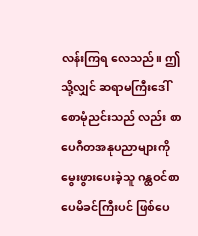လန်းကြရ လေသည်။ ဤသို့လျှင် ဆရာမကြီးဒေါ်စောမုံညင်းသည် လည်း စာပေဂီတအနုပညာများကို မွေးဖွားပေးခဲ့သူ ဂန္ထဝင်စာပေမိခင်ကြီးပင် ဖြစ်ပေ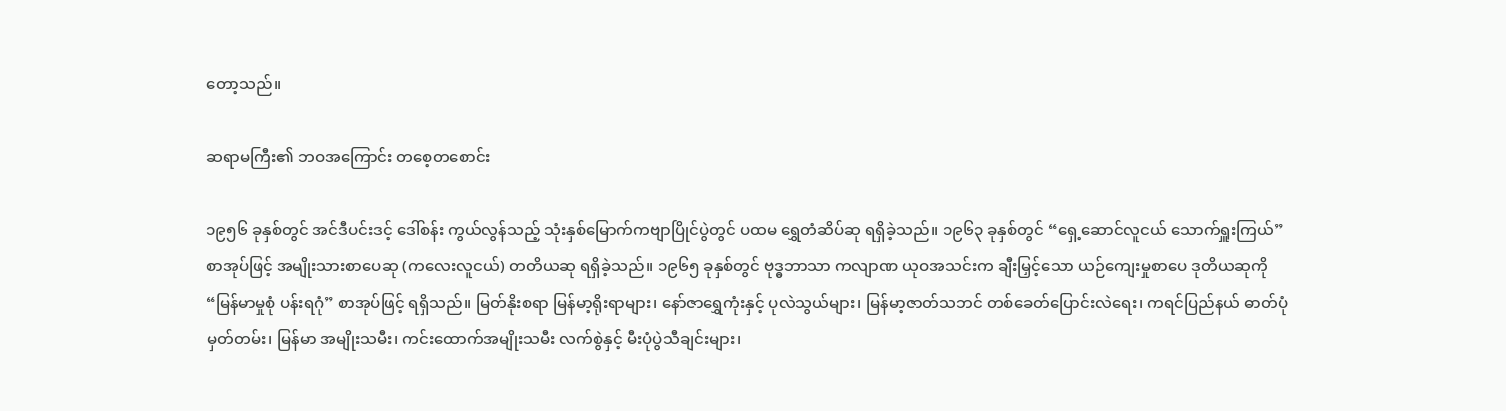တော့သည်။

ဆရာမကြီး၏ ဘဝအကြောင်း တစေ့တစောင်း

၁၉၅၆ ခုနှစ်တွင် အင်ဒီပင်းဒင့် ဒေါ်စန်း ကွယ်လွန်သည့် သုံးနှစ်မြောက်ကဗျာပြိုင်ပွဲတွင် ပထမ ရွှေတံဆိပ်ဆု ရရှိခဲ့သည်။ ၁၉၆၃ ခုနှစ်တွင် “ရှေ့ဆောင်လူငယ် သောက်ရှူးကြယ်” စာအုပ်ဖြင့် အမျိုးသားစာပေဆု (ကလေးလူငယ်) တတိယဆု ရရှိခဲ့သည်။ ၁၉၆၅ ခုနှစ်တွင် ဗုဒ္ဓဘာသာ ကလျာဏ ယုဝအသင်းက ချီးမြှင့်သော ယဉ်ကျေးမှုစာပေ ဒုတိယဆုကို “မြန်မာမှုစုံ ပန်းရဂုံ” စာအုပ်ဖြင့် ရရှိသည်။ မြတ်နိုးစရာ မြန်မာ့ရိုးရာများ၊ နော်ဇာရွှေကုံးနှင့် ပုလဲသွယ်များ၊ မြန်မာ့ဇာတ်သဘင် တစ်ခေတ်ပြောင်းလဲရေး၊ ကရင်ပြည်နယ် ဓာတ်ပုံမှတ်တမ်း၊ မြန်မာ အမျိုးသမီး၊ ကင်းထောက်အမျိုးသမီး လက်စွဲနှင့် မီးပုံပွဲသီချင်းများ၊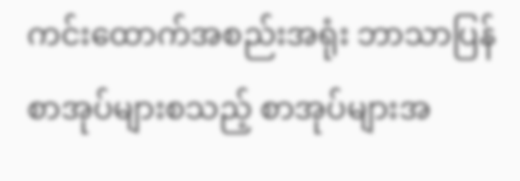ကင်းထောက်အစည်းအရုံး ဘာသာပြန်စာအုပ်များစသည့် စာအုပ်များအ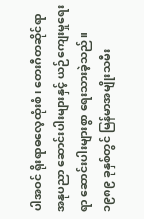ပါအဝင် ရိုးရာဓလေ့ထုံးစံ၊ တေးဂီတဆိုင်ရာ အနုပညာ ဆောင်းပါးများနှင့် ယဉ်ကျေးမှုရေးရာ ဆောင်းပါးများစွာ ရေးသားခဲ့သည်။ ၁၉၈၉ ခုနှစ်တွင် မြန်မာအမျိုးသမီး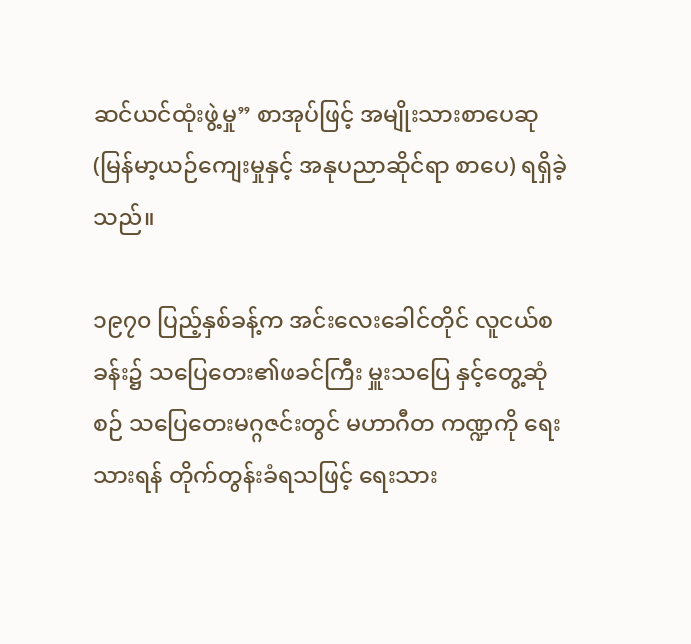ဆင်ယင်ထုံးဖွဲ့မှု” စာအုပ်ဖြင့် အမျိုးသားစာပေဆု (မြန်မာ့ယဉ်ကျေးမှုနှင့် အနုပညာဆိုင်ရာ စာပေ) ရရှိခဲ့သည်။

၁၉၇၀ ပြည့်နှစ်ခန့်က အင်းလေးခေါင်တိုင် လူငယ်စခန်း၌ သပြေတေး၏ဖခင်ကြီး မှူးသပြေ နှင့်တွေ့ဆုံစဉ် သပြေတေးမဂ္ဂဇင်းတွင် မဟာဂီတ ကဏ္ဍကို ရေးသားရန် တိုက်တွန်းခံရသဖြင့် ရေးသား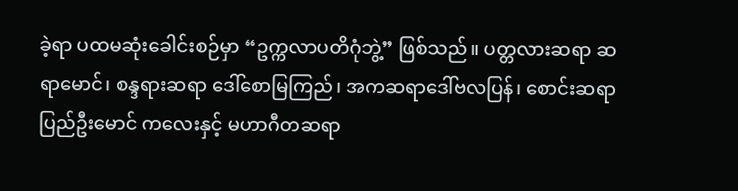ခဲ့ရာ ပထမဆုံးခေါင်းစဉ်မှာ “ဥက္ကလာပတိဂုံဘွဲ့” ဖြစ်သည်။ ပတ္တလားဆရာ ဆရာမောင်၊ စန္ဒရားဆရာ ဒေါ်စောမြကြည်၊ အကဆရာဒေါ်ဗလပြန်၊ စောင်းဆရာ ပြည်ဦးမောင် ကလေးနှင့် မဟာဂီတဆရာ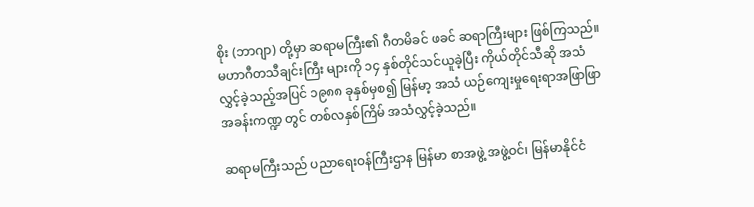စိုး (ဘာဂျာ) တို့မှာ ဆရာမကြီး၏ ဂီတမိခင် ဖခင် ဆရာကြီးများ ဖြစ်ကြသည်။ မဟာဂီတသီချင်းကြီး များကို ၁၄ နှစ်တိုင်သင်ယူခဲ့ပြီး ကိုယ်တိုင်သီဆို အသံလွှင့်ခဲ့သည့်အပြင် ၁၉၈၈ ခုနှစ်မှစ၍ မြန်မာ့ အသံ ယဉ်ကျေးမှုရေးရာအဖြာဖြာ အခန်းကဏ္ဍ တွင် တစ်လနှစ်ကြိမ် အသံလွှင့်ခဲ့သည်။

ဆရာမကြီးသည် ပညာရေးဝန်ကြီးဌာန မြန်မာ စာအဖွဲ့ အဖွဲ့ဝင်၊ မြန်မာနိုင်ငံ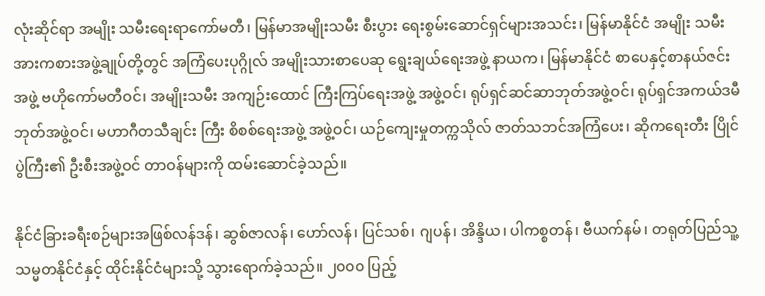လုံးဆိုင်ရာ အမျိုး သမီးရေးရာကော်မတီ၊ မြန်မာအမျိုးသမီး စီးပွား ရေးစွမ်းဆောင်ရှင်များအသင်း၊ မြန်မာနိုင်ငံ အမျိုး သမီးအားကစားအဖွဲ့ချုပ်တို့တွင် အကြံပေးပုဂ္ဂိုလ် အမျိုးသားစာပေဆု ရွေးချယ်ရေးအဖွဲ့ နာယက၊ မြန်မာနိုင်ငံ စာပေနှင့်စာနယ်ဇင်းအဖွဲ့ ဗဟိုကော်မတီဝင်၊ အမျိုးသမီး အကျဉ်းထောင် ကြီးကြပ်ရေးအဖွဲ့ အဖွဲ့ဝင်၊ ရုပ်ရှင်ဆင်ဆာဘုတ်အဖွဲ့ဝင်၊ ရုပ်ရှင်အကယ်ဒမီ ဘုတ်အဖွဲ့ဝင်၊ မဟာဂီတသီချင်း ကြီး စိစစ်ရေးအဖွဲ့ အဖွဲ့ဝင်၊ ယဉ်ကျေးမှုတက္ကသိုလ် ဇာတ်သဘင်အကြံပေး၊ ဆိုကရေးတီး ပြိုင်ပွဲကြီး၏ ဦးစီးအဖွဲ့ဝင် တာဝန်များကို ထမ်းဆောင်ခဲ့သည်။

နိုင်ငံခြားခရီးစဉ်များအဖြစ်လန်ဒန်၊ ဆွစ်ဇာလန်၊ ဟော်လန်၊ ပြင်သစ်၊ ဂျပန်၊ အိန္ဒိယ၊ ပါကစ္စတန်၊ ဗီယက်နမ်၊ တရုတ်ပြည်သူ့သမ္မတနိုင်ငံနှင့် ထိုင်းနိုင်ငံများသို့ သွားရောက်ခဲ့သည်။ ၂၀၀၀ ပြည့်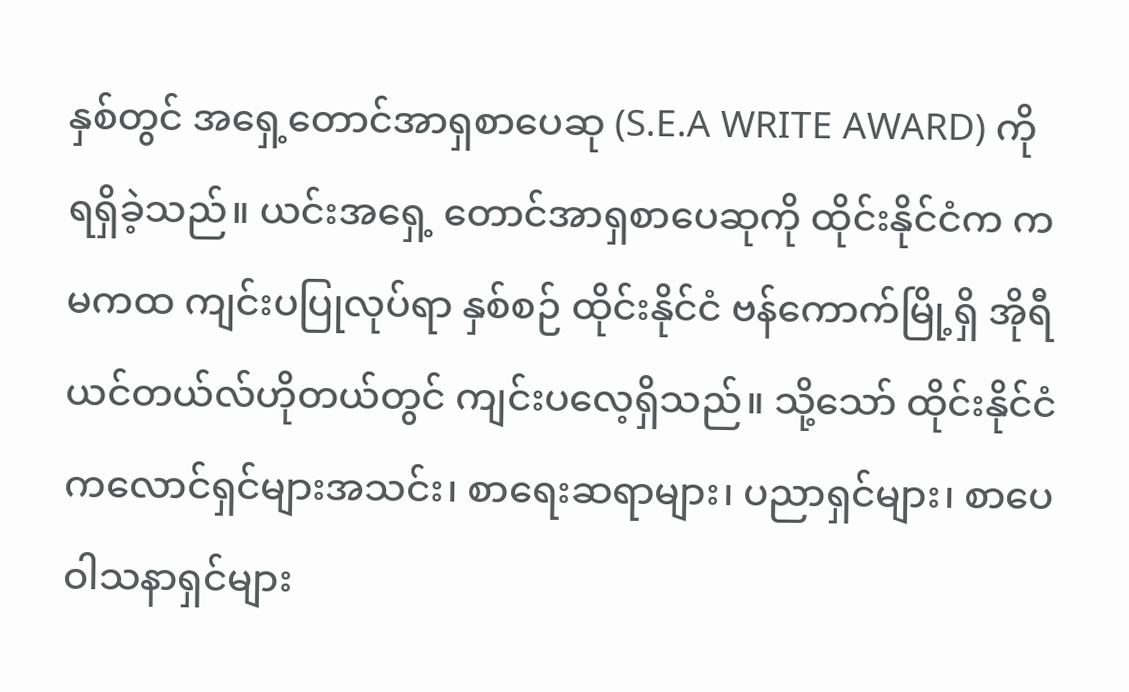နှစ်တွင် အရှေ့တောင်အာရှစာပေဆု (S.E.A WRITE AWARD) ကို ရရှိခဲ့သည်။ ယင်းအရှေ့ တောင်အာရှစာပေဆုကို ထိုင်းနိုင်ငံက ကမကထ ကျင်းပပြုလုပ်ရာ နှစ်စဉ် ထိုင်းနိုင်ငံ ဗန်ကောက်မြို့ရှိ အိုရီယင်တယ်လ်ဟိုတယ်တွင် ကျင်းပလေ့ရှိသည်။ သို့သော် ထိုင်းနိုင်ငံ ကလောင်ရှင်များအသင်း၊ စာရေးဆရာများ၊ ပညာရှင်များ၊ စာပေဝါသနာရှင်များ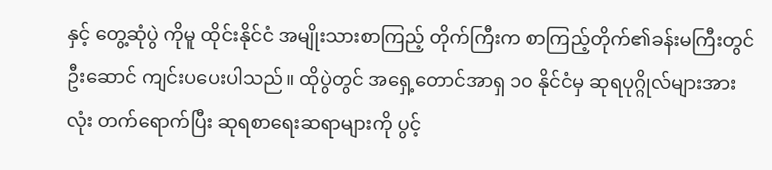နှင့် တွေ့ဆုံပွဲ ကိုမူ ထိုင်းနိုင်ငံ အမျိုးသားစာကြည့် တိုက်ကြီးက စာကြည့်တိုက်၏ခန်းမကြီးတွင် ဦးဆောင် ကျင်းပပေးပါသည်။ ထိုပွဲတွင် အရှေ့တောင်အာရှ ၁၀ နိုင်ငံမှ ဆုရပုဂ္ဂိုလ်များအားလုံး တက်ရောက်ပြီး ဆုရစာရေးဆရာများကို ပွင့်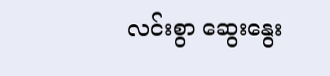လင်းစွာ ဆွေးနွေး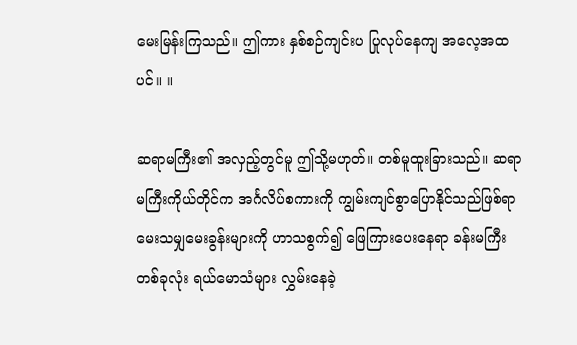မေးမြန်းကြသည်။ ဤကား နှစ်စဉ်ကျင်းပ ပြုလုပ်နေကျ အလေ့အထပင်။ ။

ဆရာမကြီး၏ အလှည့်တွင်မူ ဤသို့မဟုတ်။ တစ်မူထူးခြားသည်။ ဆရာမကြီးကိုယ်တိုင်က အင်္ဂလိပ်စကားကို ကျွမ်းကျင်စွာပြောနိုင်သည်ဖြစ်ရာ မေးသမျှမေးခွန်းများကို ဟာသစွက်၍ ဖြေကြားပေးနေရာ ခန်းမကြီးတစ်ခုလုံး ရယ်မောသံများ လွှမ်းနေခဲ့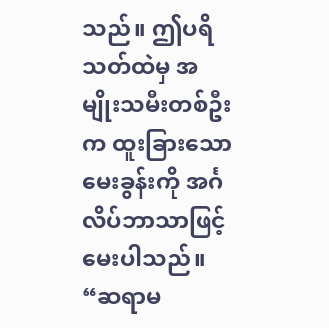သည်။ ဤပရိသတ်ထဲမှ အမျိုးသမီးတစ်ဦးက ထူးခြားသောမေးခွန်းကို အင်္ဂလိပ်ဘာသာဖြင့် မေးပါသည်။ “ဆရာမ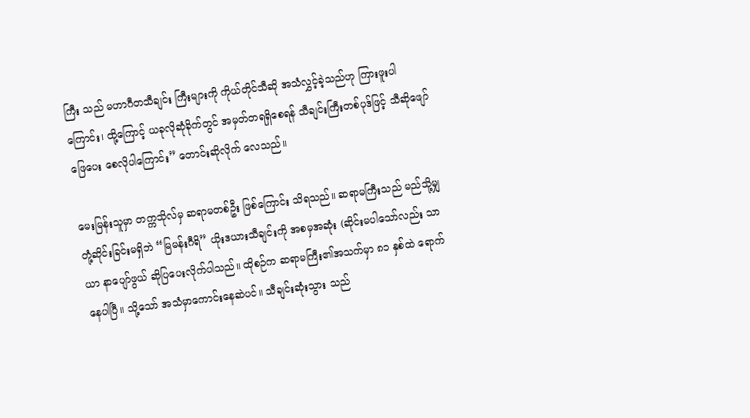ကြီး သည် မဟာဂီတသီချင်း ကြီးများကို ကိုယ်တိုင်သီဆို အသံလွှင့်ခဲ့သည်ဟု ကြားဖူးပါကြောင်း၊ ထို့ကြောင့် ယခုလိုဆုံခိုက်တွင် အမှတ်တရရှိစေရန် သီချင်းကြီးတစ်ပုဒ်ဖြင့် သီဆိုဖျော်ဖြေပေး စေလိုပါကြောင်း” တောင်းဆိုလိုက် လေသည်။

မေးမြန်းသူမှာ တက္ကသိုလ်မှ ဆရာမတစ်ဦး ဖြစ်ကြောင်း သိရသည်။ ဆရာမကြီးသည် မည်သို့မျှ တုံ့ဆိုင်းခြင်းမရှိဘဲ “မြမန်းဂီရိ” ယိုးဒယားသီချင်းကို အစမှအဆုံး (ဆိုင်းမပါသော်လည်း သာယာ နာပျော်ဖွယ် ဆိုပြပေးလိုက်ပါသည်။ ထိုစဉ်က ဆရာမကြီး၏အသက်မှာ ၈၁ နှစ်ထဲ ရောက် နေပါပြီ။ သို့သော် အသံမှာကောင်းနေဆဲပင်။ သီချင်းဆုံးသွား သည်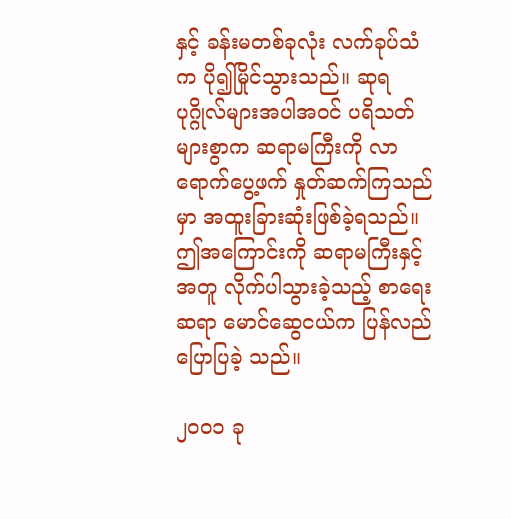နှင့် ခန်းမတစ်ခုလုံး လက်ခုပ်သံက ပို၍မြိုင်သွားသည်။ ဆုရပုဂ္ဂိုလ်များအပါအဝင် ပရိသတ် များစွာက ဆရာမကြီးကို လာရောက်ပွေ့ဖက် နှုတ်ဆက်ကြသည်မှာ အထူးခြားဆုံးဖြစ်ခဲ့ရသည်။ ဤအကြောင်းကို ဆရာမကြီးနှင့်အတူ လိုက်ပါသွားခဲ့သည့် စာရေးဆရာ မောင်ဆွေငယ်က ပြန်လည် ပြောပြခဲ့ သည်။

၂၀၀၁ ခု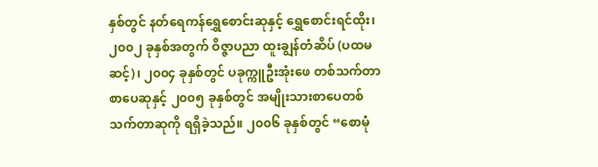နှစ်တွင် နတ်ရေကန်ရွှေစောင်းဆုနှင့် ရွှေစောင်းရင်ထိုး၊ ၂၀၀၂ ခုနှစ်အတွက် ဝိဇ္ဇာပညာ ထူးချွန်တံဆိပ် (ပထမဆင့်)၊ ၂၀၀၄ ခုနှစ်တွင် ပခုက္ကူဦးအုံးဖေ တစ်သက်တာစာပေဆုနှင့် ၂၀၀၅ ခုနှစ်တွင် အမျိုးသားစာပေတစ်သက်တာဆုကို ရရှိခဲ့သည်။ ၂၀၀၆ ခုနှစ်တွင် “စောမုံ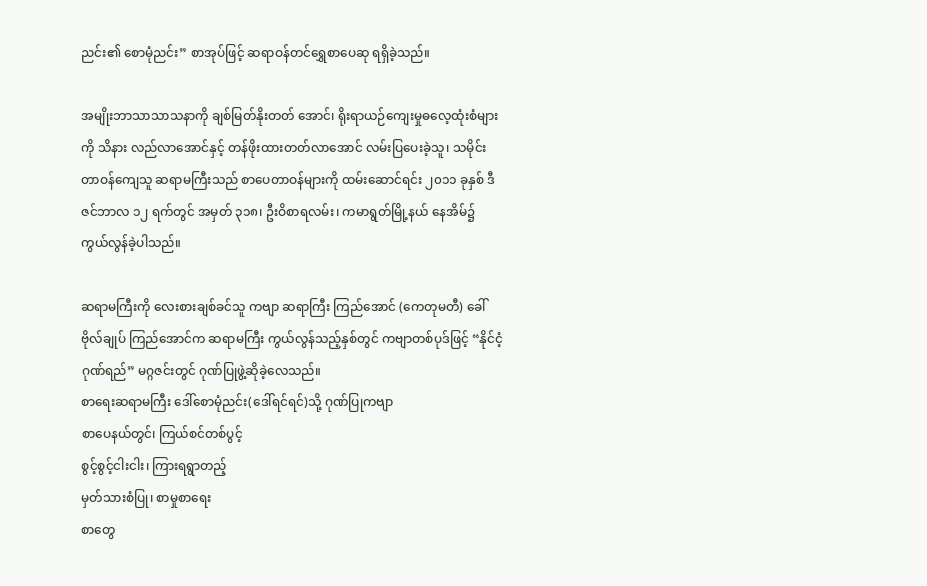ညင်း၏ စောမုံညင်း” စာအုပ်ဖြင့် ဆရာဝန်တင်ရွှေစာပေဆု ရရှိခဲ့သည်။

အမျိုးဘာသာသာသနာကို ချစ်မြတ်နိုးတတ် အောင်၊ ရိုးရာယဉ်ကျေးမှုဓလေ့ထုံးစံများကို သိနား လည်လာအောင်နှင့် တန်ဖိုးထားတတ်လာအောင် လမ်းပြပေးခဲ့သူ၊ သမိုင်းတာဝန်ကျေသူ ဆရာမကြီးသည် စာပေတာဝန်များကို ထမ်းဆောင်ရင်း ၂၀၁၁ ခုနှစ် ဒီဇင်ဘာလ ၁၂ ရက်တွင် အမှတ် ၃၁၈၊ ဦးဝိစာရလမ်း၊ ကမာရွတ်မြို့နယ် နေအိမ်၌ ကွယ်လွန်ခဲ့ပါသည်။

ဆရာမကြီးကို လေးစားချစ်ခင်သူ ကဗျာ ဆရာကြီး ကြည်အောင် (ကေတုမတီ) ခေါ် ဗိုလ်ချုပ် ကြည်အောင်က ဆရာမကြီး ကွယ်လွန်သည့်နှစ်တွင် ကဗျာတစ်ပုဒ်ဖြင့် “နိုင်ငံ့ဂုဏ်ရည်” မဂ္ဂဇင်းတွင် ဂုဏ်ပြုဖွဲ့ဆိုခဲ့လေသည်။
စာရေးဆရာမကြီး ဒေါ်စောမုံညင်း(ဒေါ်ရင်ရင်)သို့ ဂုဏ်ပြုကဗျာ
စာပေနယ်တွင်၊ ကြယ်စင်တစ်ပွင့်
စွင့်စွင့်ငါးငါး၊ ကြားရရွာတည့်
မှတ်သားစံပြု၊ စာမှုစာရေး
စာတွေ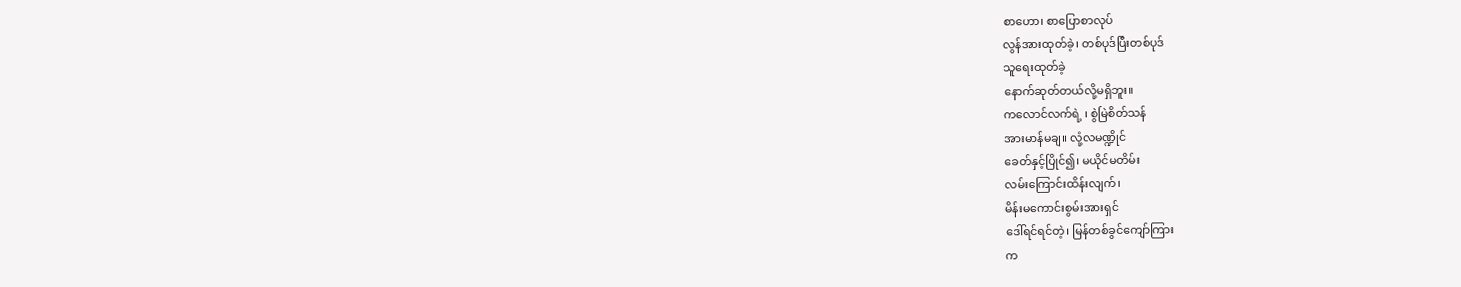စာဟော၊ စာပြောစာလုပ်
လွန်အားထုတ်ခဲ့၊ တစ်ပုဒ်ပြီးတစ်ပုဒ်
သူရေးထုတ်ခဲ့
နောက်ဆုတ်တယ်လို့မရှိဘူး။
ကလောင်လက်ရဲ့ ၊ စွဲမြဲစိတ်သန်
အားမာန်မချ။ လုံ့လမဏ္ဍိုင်
ခေတ်နှင့်ပြိုင်၍၊ မယိုင်မတိမ်း
လမ်းကြောင်းထိန်းလျက်၊
မိန်းမကောင်းစွမ်းအားရှင်
ဒေါ်ရင်ရင်တဲ့၊ မြန်တစ်ခွင်ကျော်ကြား
က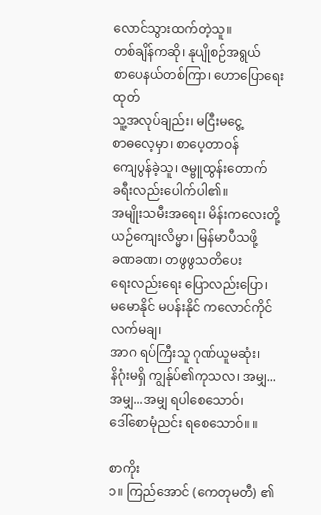လောင်သွားထက်တဲ့သူ။
တစ်ချိန်ကဆို၊ နုပျိုစဉ်အရွယ်
စာပေနယ်တစ်ကြာ၊ ဟောပြောရေးထုတ်
သူ့အလုပ်ချည်း၊ မငြီးမငွေ့
စာဓလေ့မှာ၊ စာပေ့တာဝန်
ကျေပွန်ခဲ့သူ၊ ဇမ္ဗူထွန်းတောက်
ခရီးလည်းပေါက်ပါ၏။
အမျိုးသမီးအရေး၊ မိန်းကလေးတို့
ယဉ်ကျေးလိမ္မာ၊ မြန်မာပီသဖို့
ခဏခဏ၊ တဖွဖွသတိပေး
ရေးလည်းရေး ပြောလည်းပြော၊
မမောနိုင် မပန်းနိုင် ကလောင်ကိုင် လက်မချ၊
အာဂ ရပ်ကြီးသူ ဂုဏ်ယူမဆုံး၊
နိဂုံးမရှိ ကျွန်ုပ်၏ကုသလ၊ အမျှ...အမျှ...အမျှ ရပါစေသောဝ်၊
ဒေါ်စောမုံညင်း ရစေသောဝ်။ ။

စာကိုး
၁။ ကြည်အောင် (ကေတုမတီ) ၏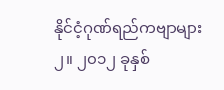နိုင်ငံ့ဂုဏ်ရည်ကဗျာများ
၂။ ၂၀၁၂ ခုနှစ်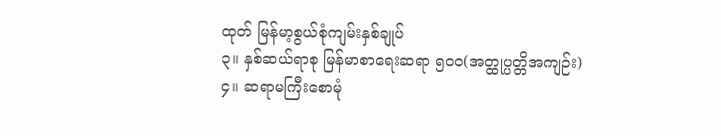ထုတ် မြန်မာ့စွယ်စုံကျမ်းနှစ်ချုပ်
၃။ နှစ်ဆယ်ရာစု မြန်မာစာရေးဆရာ ၅၀၀(အတ္ထုပ္ပတ္တိအကျဉ်း)
၄။ ဆရာမကြီးစောမုံ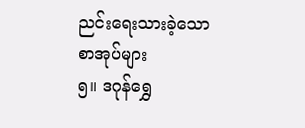ညင်းရေးသားခဲ့သော စာအုပ်များ
၅။ ဒဂုန်ရွှေ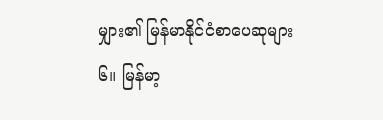မျှား၏ မြန်မာနိုင်ငံစာပေဆုများ
၆။ မြန်မာ့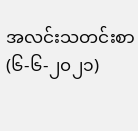အလင်းသတင်းစာ (၆-၆-၂၀၂၁)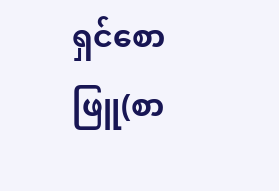ရှင်စောဖြူ(စာ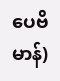ပေဗိမာန်)